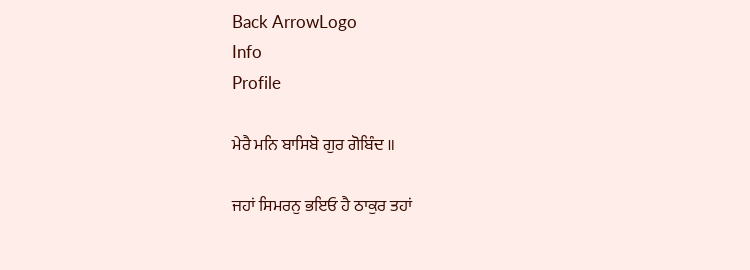Back ArrowLogo
Info
Profile

ਮੇਰੈ ਮਨਿ ਬਾਸਿਬੋ ਗੁਰ ਗੋਬਿੰਦ ॥

ਜਹਾਂ ਸਿਮਰਨੁ ਭਇਓ ਹੈ ਠਾਕੁਰ ਤਹਾਂ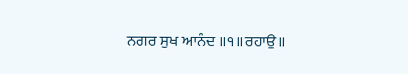ਨਗਰ ਸੁਖ ਆਨੰਦ ॥੧॥ਰਹਾਉ॥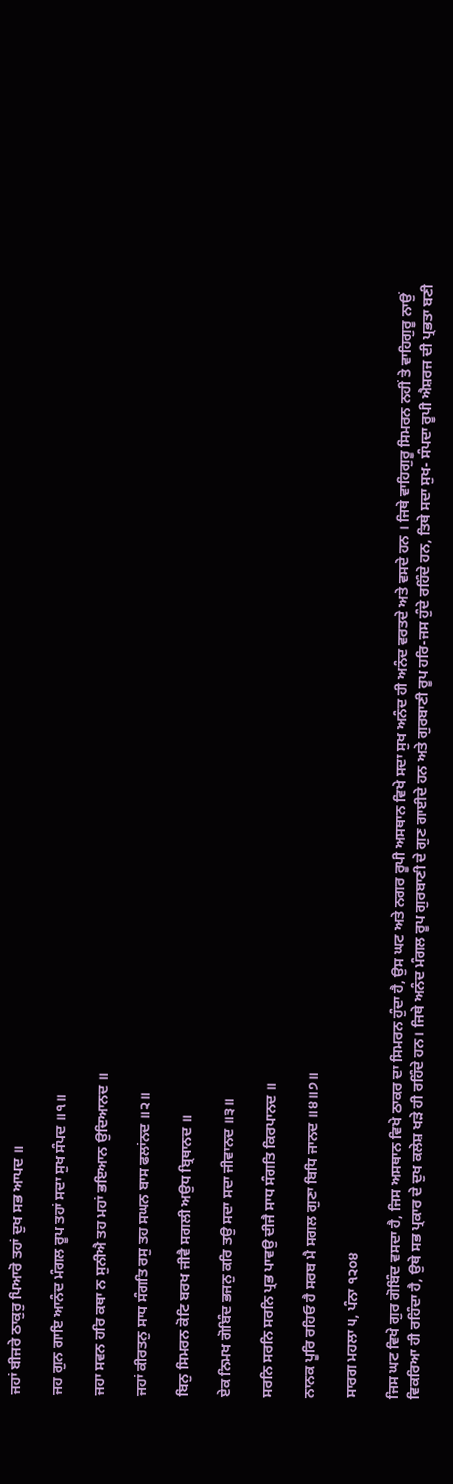ਜਹਾਂ ਬੀਜਰੇ ਠਾਕੁਰੁ ਪਿਆਰੋ ਤਹਾਂ ਦੁਖ ਸਭ ਆਪਦ ॥

ਜਹ ਗੁਨ ਗਾਇ ਆਨੰਦ ਮੰਗਲ ਰੂਪ ਤਹਾਂ ਸਦਾ ਸੁਖ ਸੰਪਦ ॥੧॥

ਜਹਾ ਸਵਨ ਹਰਿ ਕਥਾ ਨ ਸੁਨੀਐ ਤਹ ਮਹਾਂ ਭਇਆਨ ਉਦਿਆਨਦ ॥

ਜਹਾਂ ਕੀਰਤਨੁ ਸਾਧ ਸੰਗਤਿ ਰਸੁ ਤਹ ਸਘਨ ਬਾਸ ਫਲਾਂਨਦ ॥੨॥

ਬਿਨੁ ਸਿਮਰਨ ਕੋਟਿ ਬਰਖ ਜੀਵੈ ਸਗਲੀ ਅਉਧ ਬ੍ਰਿਥਾਨਦ ॥

ਏਕ ਨਿਮਖ ਗੋਬਿੰਦ ਭਜਨੁ ਕਰਿ ਤਉ ਸਦਾ ਸਦਾ ਜੀਵਾਨਦ ॥੩॥

ਸਰਨਿ ਸਰਨਿ ਸਰਨਿ ਪ੍ਰਭ ਪਾਵਉ ਦੀਜੈ ਸਾਧ ਸੰਗਤਿ ਕਿਰਪਾਨਦ ॥

ਨਾਨਕ ਪੂਰਿ ਰਹਿਓ ਹੈ ਸਰਬ ਮੈ ਸਗਲ ਗੁਣਾ ਬਿਧਿ ਜਾਨਦ ॥੪॥੭॥

ਸਾਰਗ ਮਹਲਾ ੫, ਪੰਨਾ ੧੨੦੪

ਜਿਸ ਘਟ ਵਿਖੇ ਗੁਰ ਗੋਬਿੰਦ ਵਸਦਾ ਹੈ, ਜਿਸ ਅਸਥਾਨ ਵਿਖੇ ਠਾਕਰ ਦਾ ਸਿਮਰਨ ਹੁੰਦਾ ਹੈ, ਉਸ ਘਟ ਅਤੇ ਨਗਰ ਰੂਪੀ ਅਸਥਾਨ ਵਿਖੇ ਸਦਾ ਸੁਖ ਅਨੰਦ ਹੀ ਅਨੰਦ ਵਰਤਦੇ ਅਤੇ ਵਸਦੇ ਹਨ । ਜਿਥੇ ਵਾਹਿਗੁਰੂ ਸਿਮਰਨ ਨਹੀਂ ਤੇ ਵਾਹਿਗੁਰੂ ਨਾਉਂ ਵਿਕਰਿਆ ਹੀ ਰਹਿੰਦਾ ਹੈ, ਉਥੇ ਸਭ ਪ੍ਰਕਾਰ ਦੇ ਦੁਖ ਕਲੇਸ਼ ਖੜੇ ਹੀ ਰਹਿੰਦੇ ਹਨ। ਜਿਥੇ ਅਨੰਦ ਮੰਗਲ ਰੂਪ ਗੁਰਬਾਣੀ ਦੇ ਗੁਣ ਗਾਈਦੇ ਹਨ ਅਤੇ ਗੁਰਬਾਣੀ ਰੂਪ ਹਰਿ-ਜਸ ਹੁੰਦੇ ਰਹਿੰਦੇ ਹਨ, ਤਿਥੇ ਸਦਾ ਸੁਖ- ਸੰਪਦਾ ਰੂਪੀ ਐਸ਼ਰਜ ਦੀ ਪ੍ਰਭਤਾ ਬਣੀ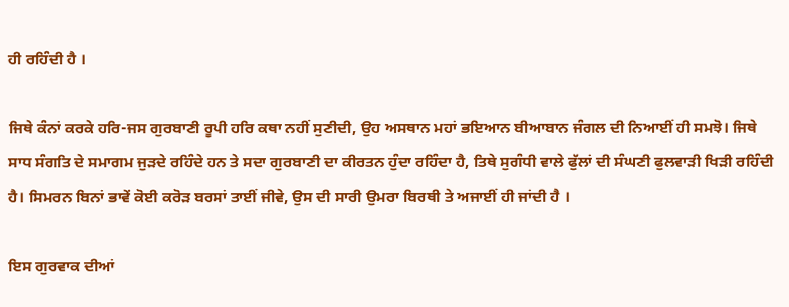ਹੀ ਰਹਿੰਦੀ ਹੈ ।

ਜਿਥੇ ਕੰਨਾਂ ਕਰਕੇ ਹਰਿ-ਜਸ ਗੁਰਬਾਣੀ ਰੂਪੀ ਹਰਿ ਕਥਾ ਨਹੀਂ ਸੁਣੀਦੀ, ਉਹ ਅਸਥਾਨ ਮਹਾਂ ਭਇਆਨ ਬੀਆਬਾਨ ਜੰਗਲ ਦੀ ਨਿਆਈਂ ਹੀ ਸਮਝੋ। ਜਿਥੇ ਸਾਧ ਸੰਗਤਿ ਦੇ ਸਮਾਗਮ ਜੁੜਦੇ ਰਹਿੰਦੇ ਹਨ ਤੇ ਸਦਾ ਗੁਰਬਾਣੀ ਦਾ ਕੀਰਤਨ ਹੁੰਦਾ ਰਹਿੰਦਾ ਹੈ, ਤਿਥੇ ਸੁਗੰਧੀ ਵਾਲੇ ਫੁੱਲਾਂ ਦੀ ਸੰਘਣੀ ਫੁਲਵਾੜੀ ਖਿੜੀ ਰਹਿੰਦੀ ਹੈ। ਸਿਮਰਨ ਬਿਨਾਂ ਭਾਵੇਂ ਕੋਈ ਕਰੋੜ ਬਰਸਾਂ ਤਾਈਂ ਜੀਵੇ, ਉਸ ਦੀ ਸਾਰੀ ਉਮਰਾ ਬਿਰਥੀ ਤੇ ਅਜਾਈਂ ਹੀ ਜਾਂਦੀ ਹੈ ।

ਇਸ ਗੁਰਵਾਕ ਦੀਆਂ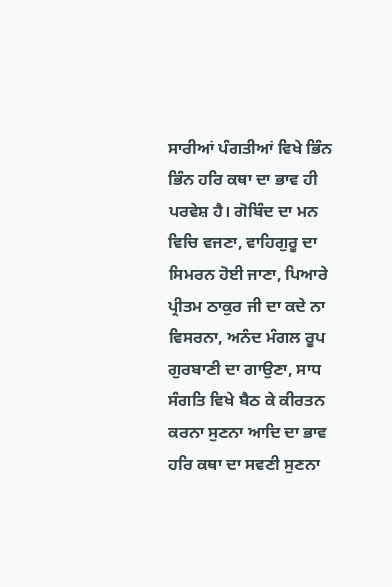ਸਾਰੀਆਂ ਪੰਗਤੀਆਂ ਵਿਖੇ ਭਿੰਨ ਭਿੰਨ ਹਰਿ ਕਥਾ ਦਾ ਭਾਵ ਹੀ ਪਰਵੇਸ਼ ਹੈ। ਗੋਬਿੰਦ ਦਾ ਮਨ ਵਿਚਿ ਵਜਣਾ, ਵਾਹਿਗੁਰੂ ਦਾ ਸਿਮਰਨ ਹੋਈ ਜਾਣਾ, ਪਿਆਰੇ ਪ੍ਰੀਤਮ ਠਾਕੁਰ ਜੀ ਦਾ ਕਦੇ ਨਾ ਵਿਸਰਨਾ, ਅਨੰਦ ਮੰਗਲ ਰੂਪ ਗੁਰਬਾਣੀ ਦਾ ਗਾਉਣਾ, ਸਾਧ ਸੰਗਤਿ ਵਿਖੇ ਬੈਠ ਕੇ ਕੀਰਤਨ ਕਰਨਾ ਸੁਣਨਾ ਆਦਿ ਦਾ ਭਾਵ ਹਰਿ ਕਥਾ ਦਾ ਸਵਣੀ ਸੁਣਨਾ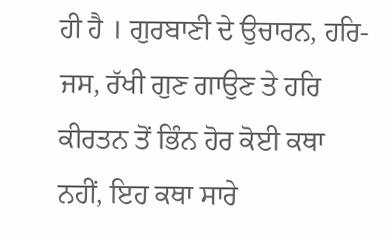ਹੀ ਹੈ । ਗੁਰਬਾਣੀ ਦੇ ਉਚਾਰਨ, ਹਰਿ-ਜਸ, ਰੱਖੀ ਗੁਣ ਗਾਉਣ ਤੇ ਹਰਿ ਕੀਰਤਨ ਤੋਂ ਭਿੰਨ ਹੋਰ ਕੋਈ ਕਥਾ ਨਹੀਂ, ਇਹ ਕਥਾ ਸਾਰੇ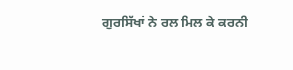ਗੁਰਸਿੱਖਾਂ ਨੇ ਰਲ ਮਿਲ ਕੇ ਕਰਨੀ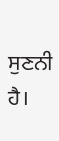ਸੁਣਨੀ ਹੈ।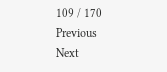109 / 170
Previous
Next